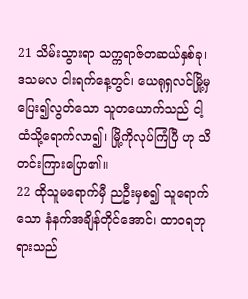21 သိမ်းသွားရာ သက္ကရာဇ်တဆယ်နှစ်ခု၊ ဒသမလ ငါးရက်နေ့တွင်၊ ယေရုရှလင်မြို့မှ ပြေး၍လွတ်သော သူတယောက်သည် ငါ့ထံသို့ရောက်လာ၍၊ မြို့ကိုလုပ်ကြံပြီ ဟု သိတင်းကြားပြော၏။
22 ထိုသူမရောက်မှီ ညဦးမှစ၍ သူရောက်သော နံနက်အချိန်တိုင်အောင်၊ ထာဝရဘုရားသည်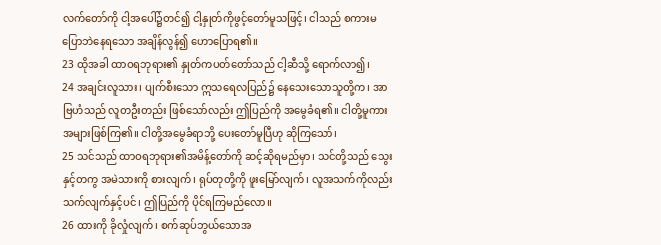လက်တော်ကို ငါ့အပေါ်၌တင်၍ ငါ့နှုတ်ကိုဖွင့်တော်မူသဖြင့်၊ ငါသည် စကားမပြောဘဲနေရသော အချိန်လွန်၍ ဟောပြောရ၏။
23 ထိုအခါ ထာဝရဘုရား၏ နှုတ်ကပတ်တော်သည် ငါ့ဆီသို့ ရောက်လာ၍၊
24 အချင်းလူသား၊ ပျက်စီးသော ဣသရေလပြည်၌ နေသေးသောသူတို့က၊ အာဗြဟံသည် လူတဦးတည်း ဖြစ်သော်လည်း ဤပြည်ကို အမွေခံရ၏။ ငါတို့မူကား အများဖြစ်ကြ၏။ ငါတို့အမွေခံရာဘို့ ပေးတော်မူပြီဟု ဆိုကြသော်၊
25 သင်သည် ထာဝရဘုရား၏အမိန့်တော်ကို ဆင့်ဆိုရမည်မှာ၊ သင်တို့သည် သွေးနှင့်တကွ အမဲသားကို စားလျက်၊ ရုပ်တုတို့ကို ဖူးမြော်လျက်၊ လူအသက်ကိုလည်း သက်လျက်နှင့်ပင်၊ ဤပြည်ကို ပိုင်ရကြမည်လော။
26 ထားကို ခိုလှုံလျက်၊ စက်ဆုပ်ဘွယ်သောအ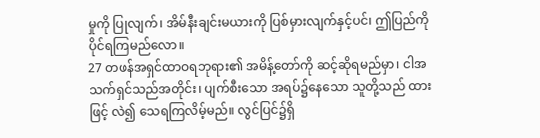မှုကို ပြုလျက်၊ အိမ်နီးချင်းမယားကို ပြစ်မှားလျက်နှင့်ပင်၊ ဤပြည်ကို ပိုင်ရကြမည်လော။
27 တဖန်အရှင်ထာဝရဘုရား၏ အမိန့်တော်ကို ဆင့်ဆိုရမည်မှာ၊ ငါအသက်ရှင်သည်အတိုင်း၊ ပျက်စီးသော အရပ်၌နေသော သူတို့သည် ထားဖြင့် လဲ၍ သေရကြလိမ့်မည်။ လွင်ပြင်၌ရှိ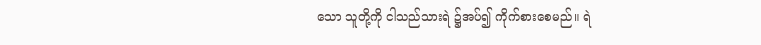သော သူတို့ကို ငါသည်သားရဲ ၌အပ်၍ ကိုက်စားစေမည်။ ရဲ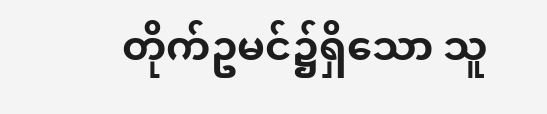တိုက်ဥမင်၌ရှိသော သူ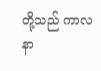တို့သည် ကာလနာ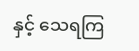နှင့် သေရကြ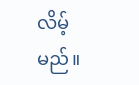လိမ့်မည်။